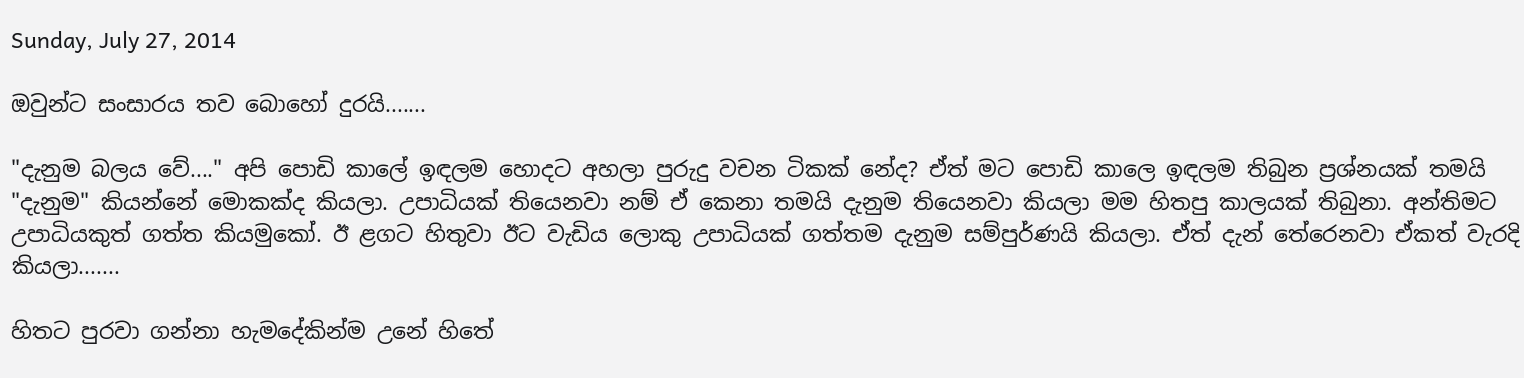Sunday, July 27, 2014

ඔවුන්ට සංසාරය තව බොහෝ දුරයි.......

"දැනුම බලය වේ...." අපි පොඩි කාලේ ඉඳලම හොදට අහලා පුරුදු වචන ටිකක් නේද? ඒත් මට පොඩි කාලෙ ඉඳලම තිබුන ප්‍රශ්නයක් තමයි "දැනුම" කියන්නේ මොකක්ද කියලා. උපාධියක් තියෙනවා නම් ඒ කෙනා තමයි දැනුම තියෙනවා කියලා මම හිතපු කාලයක් තිබුනා. අන්තිමට උපාධියකුත් ගත්ත කියමුකෝ. ඊ ළගට හිතුවා ඊට‍ වැඩිය ලොකු උපාධියක් ගත්තම දැනුම සම්පුර්ණයි කියලා. ඒත් දැන් තේරෙනවා ඒකත් වැරදි කියලා.......

හිතට පුරවා ගන්නා හැමදේකින්ම උනේ හිතේ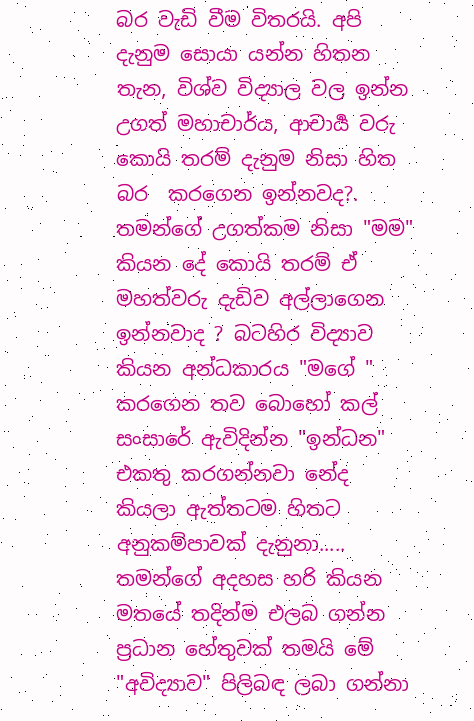බර වැඩි වීම විතරයි. අපි දැනුම සොයා යන්න හිතන තැන, විශ්ව විද්‍යාල වල ඉන්න උගත් මහාචාර්ය, ආචාර්‍ය වරු කොයි තරම් දැනුම නිසා හිත බර  කරගෙන ඉන්නවද?. තමන්ගේ උගත්කම නිසා "මම" කියන දේ කොයි තරම් ඒ මහත්වරු දැඩිව අල්ලාගෙන ඉන්නවාද ? බටහිර විද්‍යාව කියන අන්ධකාරය "මගේ " කරගෙන තව බොහෝ කල් සංසාරේ ඇවිදින්න "ඉන්ධන" එකතු කරගන්නවා නේද කියලා ඇත්තටම හිතට අනුකම්පාවක් දැනුනා..... තමන්ගේ අදහස හරි කියන මතයේ තදින්ම එලබ ගන්න ප්‍රධාන හේතුවක් තමයි මේ "අවිද්‍යාව" පිලිබඳ ලබා ගන්නා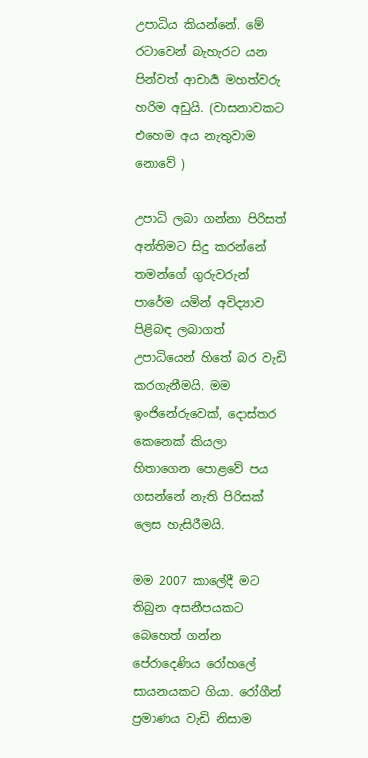උපාධිය කියන්නේ. මේ රටාවෙන් බැහැරට යන පින්වත් ආචාර්‍ය මහත්වරු හරිම අඩුයි. (වාසනාවකට එහෙම අය නැතුවාම නොවේ )

උපාධි ලබා ගන්නා පිරිසත් අන්තිමට සිදු කරන්නේ තමන්ගේ ගුරුවරුන් පාරේම යමින් අවිද්‍යාව පිළිබඳ ලබාගත් උපාධියෙන් හිතේ බර වැඩි කරගැනීමයි. මම ඉංජිනේරුවෙක්, දොස්තර කෙනෙක් කියලා හිතාගෙන පොළවේ පය ගසන්නේ නැති පිරිසක් ලෙස හැසිරීමයි.

මම 2007 කාලේදී මට තිබුන අසනීපයකට බෙහෙත් ගන්න පේරාදෙණිය රෝහලේ සායනයකට ගියා. රෝගීන් ප්‍රමාණය වැඩි නිසාම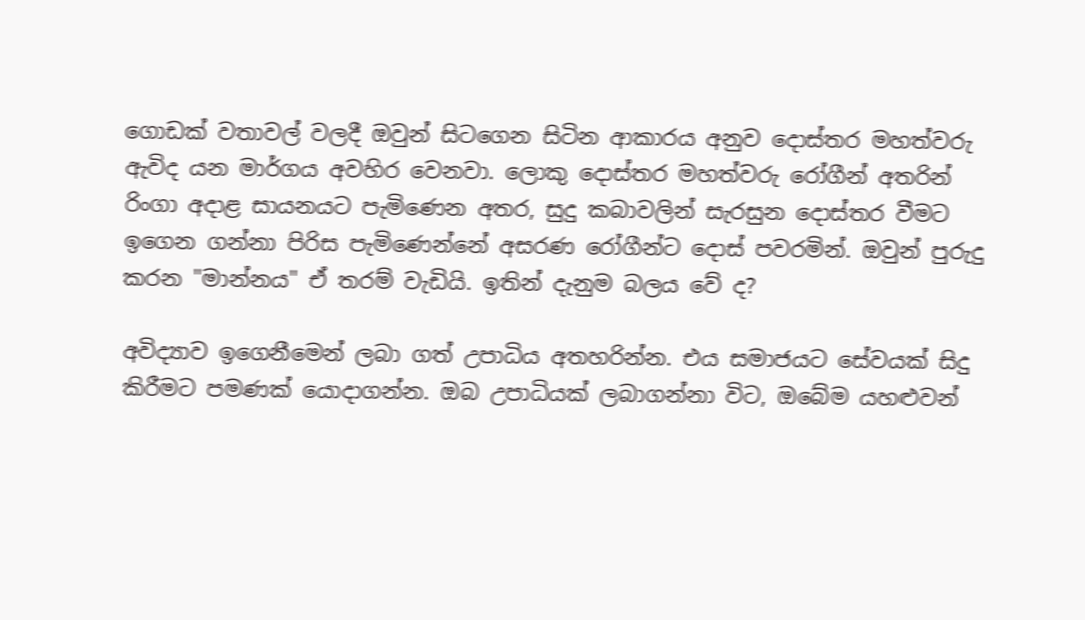ගොඩක් වතාවල් වලදී ඔවුන් සිටගෙන සිටින ආකාරය අනුව දොස්තර මහත්වරු ඇවිද යන මාර්ගය අවහිර වෙනවා. ලොකු දොස්තර මහත්වරු රෝගීන් අතරින් රිංගා අදාළ සායනයට පැමිණෙන අතර, සුදු කබාවලින් සැරසුන දොස්තර වීමට ඉගෙන ගන්නා පිරිස පැමිණෙන්නේ අසරණ රෝගීන්ට දොස් පවරමින්. ඔවුන් පුරුදු කරන "මාන්නය" ඒ තරම් වැඩියි. ඉතින් දැනුම බලය වේ ද?

අවිද්‍යාව ඉගෙනීමෙන් ලබා ගත් උපාධිය අතහරින්න. එය සමාජයට සේවයක් සිදු කිරීමට පමණක් යොදාගන්න. ඔබ උපාධියක් ලබාගන්නා විට, ඔබේම යහළුවන්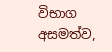විභාග අසමත්ව,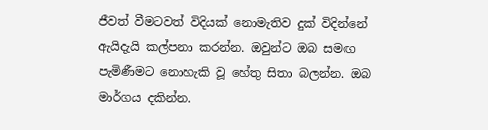ජීවත් වීමටවත් විදියක් නොමැතිව දුක් විදින්නේ ඇයිදැයි කල්පනා කරන්න. ඔවුන්ට ඔබ සමඟ පැමිණීමට නොහැකි වූ හේතු සිතා බලන්න. ඔබ මාර්ගය දකින්න.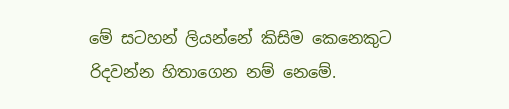මේ සටහන් ලියන්නේ කිසිම කෙනෙකුට රිදවන්න හිතාගෙන නම් නෙමේ.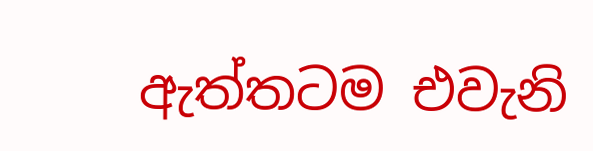ඇත්තටම එවැනි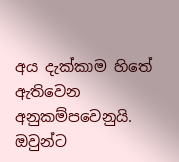අය දැක්කාම හිතේ ඇතිවෙන අනුකම්පවෙනුයි. ඔවුන්ට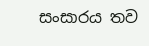සංසාරය තව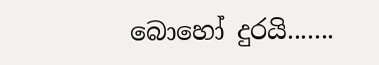බොහෝ දුරයි.......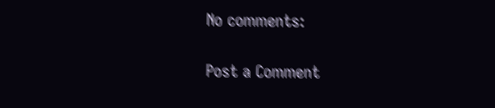No comments:

Post a Comment